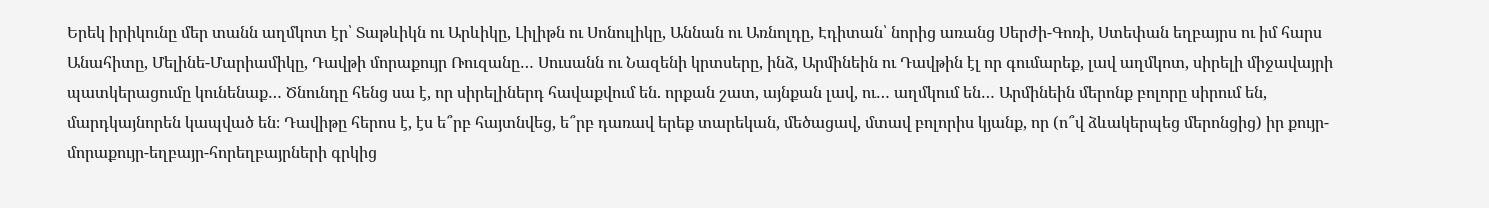Երեկ իրիկունը մեր տանն աղմկոտ էր՝ Տաթևիկն ու Արևիկը, Լիլիթն ու Սոնուլիկը, Աննան ու Առնոլդը, Էդիտան՝ նորից առանց Սերժի-Գոռի, Ստեփան եղբայրս ու իմ հարս Անահիտը, Մելինե-Մարիամիկը, Դավթի մորաքույր Ռուզանը… Սուսանն ու Նազենի կրտսերը, ինձ, Արմինեին ու Դավթին էլ որ գումարեք, լավ աղմկոտ, սիրելի միջավայրի պատկերացումը կունենաք… Ծնունդը հենց սա է, որ սիրելիներդ հավաքվում են. որքան շատ, այնքան լավ, ու… աղմկում են… Արմինեին մերոնք բոլորը սիրում են, մարդկայնորեն կապված են։ Դավիթը հերոս է, էս ե՞րբ հայտնվեց, ե՞րբ դառավ երեք տարեկան, մեծացավ, մտավ բոլորիս կյանք, որ (ո՞վ ձևակերպեց մերոնցից) իր քույր-մորաքույր-եղբայր-հորեղբայրների գրկից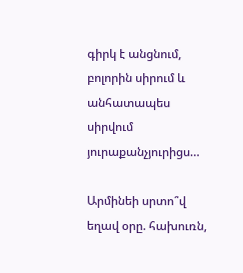գիրկ է անցնում, բոլորին սիրում և անհատապես սիրվում յուրաքանչյուրիցս…

Արմինեի սրտո՞վ եղավ օրը. հախուռն,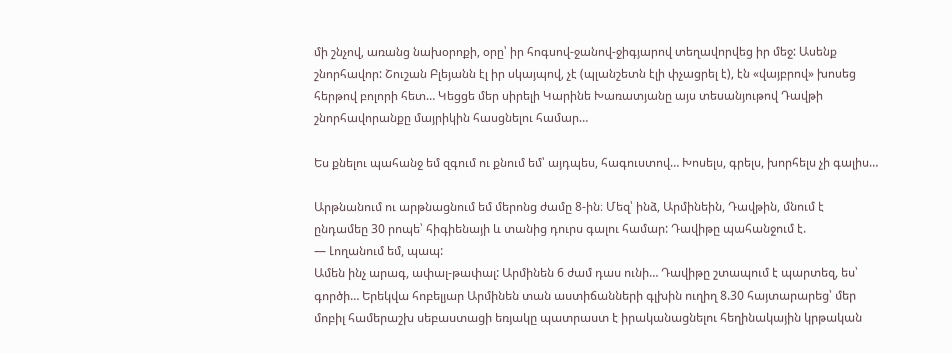մի շնչով, առանց նախօրոքի, օրը՝ իր հոգսով-ջանով-ջիգյարով տեղավորվեց իր մեջ: Ասենք շնորհավոր: Շուշան Բլեյանն էլ իր սկայպով, չէ (պլանշետն էլի փչացրել է), էն «վայբրով» խոսեց հերթով բոլորի հետ… Կեցցե մեր սիրելի Կարինե Խառատյանը այս տեսանյութով Դավթի շնորհավորանքը մայրիկին հասցնելու համար…

Ես քնելու պահանջ եմ զգում ու քնում եմ՝ այդպես, հագուստով… Խոսելս, գրելս, խորհելս չի գալիս…

Արթնանում ու արթնացնում եմ մերոնց ժամը 8-ին։ Մեզ՝ ինձ, Արմինեին, Դավթին, մնում է ընդամեը 30 րոպե՝ հիգիենայի և տանից դուրս գալու համար: Դավիթը պահանջում է.
— Լողանում եմ, պապ:
Ամեն ինչ արագ, ափալ-թափալ: Արմինեն 6 ժամ դաս ունի… Դավիթը շտապում է պարտեզ, ես՝ գործի… Երեկվա հոբելյար Արմինեն տան աստիճանների գլխին ուղիղ 8.30 հայտարարեց՝ մեր մոբիլ համերաշխ սեբաստացի եռյակը պատրաստ է իրականացնելու հեղինակային կրթական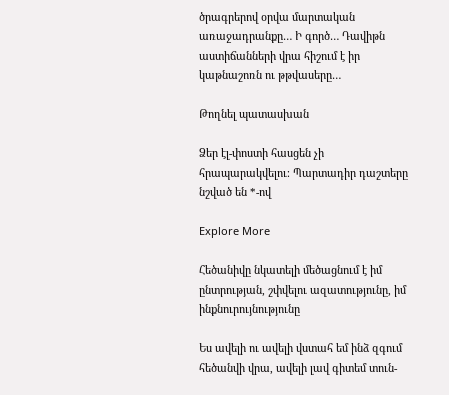ծրագրերով օրվա մարտական առաջադրանքը… Ի գործ… Դավիթն աստիճանների վրա հիշում է իր կաթնաշոռն ու թթվասերը…

Թողնել պատասխան

Ձեր էլ-փոստի հասցեն չի հրապարակվելու։ Պարտադիր դաշտերը նշված են *-ով

Explore More

Հեծանիվը նկատելի մեծացնում է իմ ընտրության, շփվելու ազատությունը, իմ ինքնուրույնությունը

Ես ավելի ու ավելի վստահ եմ ինձ զգում հեծանվի վրա, ավելի լավ գիտեմ տուն-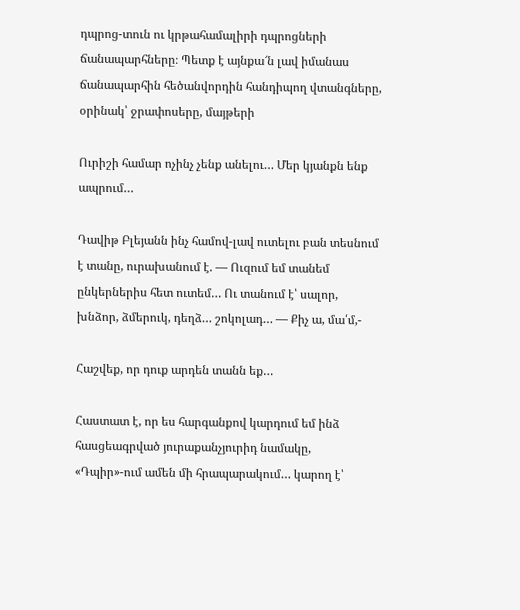դպրոց-տուն ու կրթահամալիրի դպրոցների ճանապարհները։ Պետք է այնքա՜ն լավ իմանաս ճանապարհին հեծանվորդին հանդիպող վտանգները, օրինակ՝ ջրափոսերը, մայթերի

Ուրիշի համար ոչինչ չենք անելու… Մեր կյանքն ենք ապրում…

Դավիթ Բլեյանն ինչ համով-լավ ուտելու բան տեսնում է տանը, ուրախանում է. — Ուզում եմ տանեմ ընկերներիս հետ ուտեմ… Ու տանում է՝ սալոր, խնձոր, ձմերուկ, դեղձ… շոկոլադ… — Քիչ ա, մա՛մ,-

Հաշվեք, որ դուք արդեն տանն եք…

Հաստատ է, որ ես հարգանքով կարդում եմ ինձ հասցեագրված յուրաքանչյուրիդ նամակը, «Դպիր»-ում ամեն մի հրապարակում… կարող է՝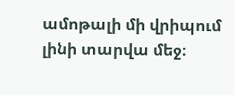ամոթալի մի վրիպում լինի տարվա մեջ։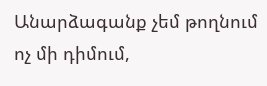Անարձագանք չեմ թողնում ոչ մի դիմում,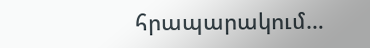հրապարակում…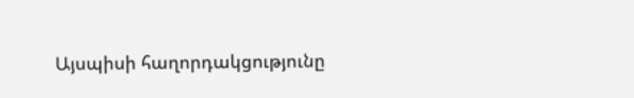Այսպիսի հաղորդակցությունը